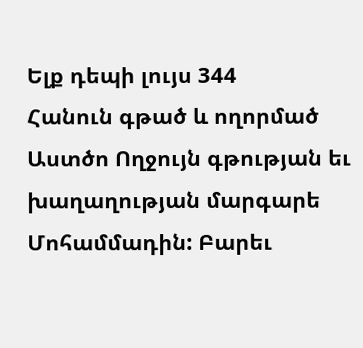Ելք դեպի լույս 344
Հանուն գթած և ողորմած Աստծո Ողջույն գթության եւ խաղաղության մարգարե Մոհամմադին: Բարեւ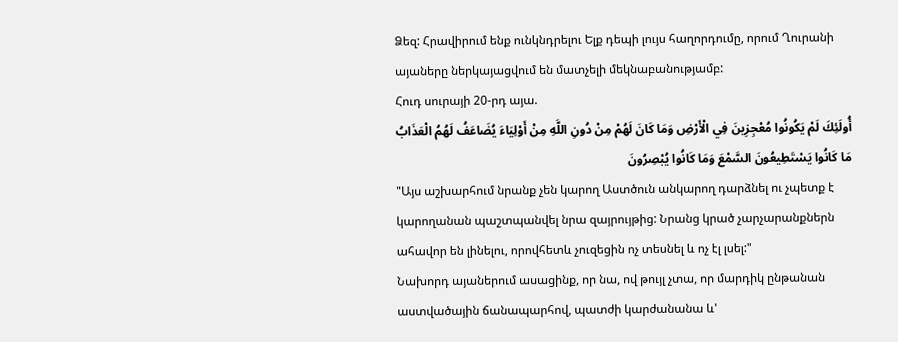Ձեզ: Հրավիրում ենք ունկնդրելու Ելք դեպի լույս հաղորդումը, որում Ղուրանի այաները ներկայացվում են մատչելի մեկնաբանությամբ:
Հուդ սուրայի 20-րդ այա.
أُولَئِكَ لَمْ يَكُونُوا مُعْجِزِينَ فِي الْأَرْضِ وَمَا كَانَ لَهُمْ مِنْ دُونِ اللَّهِ مِنْ أَوْلِيَاءَ يُضَاعَفُ لَهُمُ الْعَذَابُ مَا كَانُوا يَسْتَطِيعُونَ السَّمْعَ وَمَا كَانُوا يُبْصِرُونَ
"Այս աշխարհում նրանք չեն կարող Աստծուն անկարող դարձնել ու չպետք է կարողանան պաշտպանվել նրա զայրույթից: Նրանց կրած չարչարանքներն ահավոր են լինելու, որովհետև չուզեցին ոչ տեսնել և ոչ էլ լսել:"
Նախորդ այաներում ասացինք, որ նա, ով թույլ չտա, որ մարդիկ ընթանան աստվածային ճանապարհով, պատժի կարժանանա և'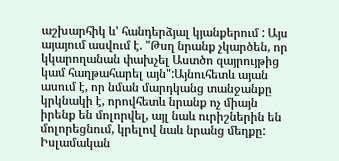աշխարհիկ և' հանդերձյալ կյանքերում : Այս այայում ասվում է. "Թսղ նրանք չկարծեն, որ կկարողանան փախչել Աստծո զայրույթից կամ հաղթահարել այն":Այնուհետև այան ասում է, որ նման մարդկանց տանջանքը կրկնակի է, որովհետև նրանք ոչ միայն իրենք են մոլորվել, այլ նաև ուրիշներին են մոլորեցնում, կրելով նաև նրանց մեղքը: Իսլամական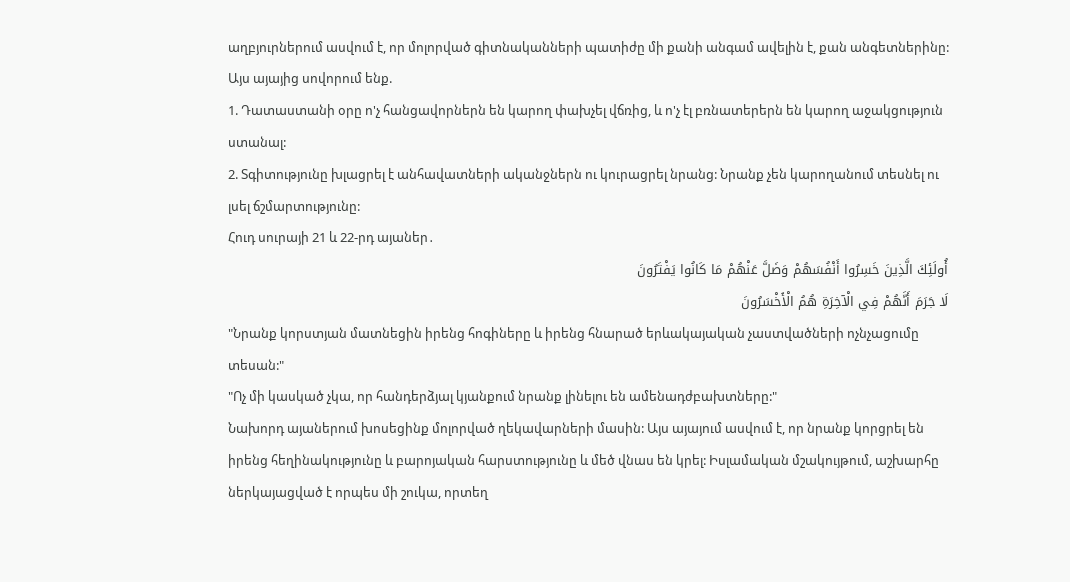աղբյուրներում ասվում է, որ մոլորված գիտնականների պատիժը մի քանի անգամ ավելին է, քան անգետներինը:
Այս այայից սովորում ենք.
1. Դատաստանի օրը ո'չ հանցավորներն են կարող փախչել վճռից, և ո'չ էլ բռնատերերն են կարող աջակցություն ստանալ:
2. Տգիտությունը խլացրել է անհավատների ականջներն ու կուրացրել նրանց: Նրանք չեն կարողանում տեսնել ու լսել ճշմարտությունը:
Հուդ սուրայի 21 և 22-րդ այաներ․
أُولَئِكَ الَّذِينَ خَسِرُوا أَنْفُسَهُمْ وَضَلَّ عَنْهُمْ مَا كَانُوا يَفْتَرُونَ
لَا جَرَمَ أَنَّهُمْ فِي الْآخِرَةِ هُمُ الْأَخْسَرُونَ
"Նրանք կորստյան մատնեցին իրենց հոգիները և իրենց հնարած երևակայական չաստվածների ոչնչացումը տեսան:"
"Ոչ մի կասկած չկա, որ հանդերձյալ կյանքում նրանք լինելու են ամենադժբախտները:"
Նախորդ այաներում խոսեցինք մոլորված ղեկավարների մասին: Այս այայում ասվում է, որ նրանք կորցրել են իրենց հեղինակությունը և բարոյական հարստությունը և մեծ վնաս են կրել: Իսլամական մշակույթում, աշխարհը ներկայացված է որպես մի շուկա, որտեղ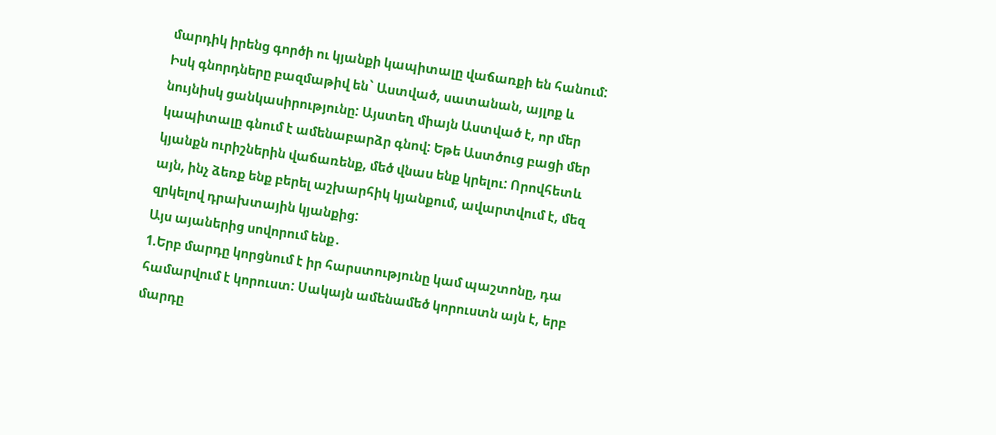մարդիկ իրենց գործի ու կյանքի կապիտալը վաճառքի են հանում: Իսկ գնորդները բազմաթիվ են` Աստված, սատանան, այլոք և նույնիսկ ցանկասիրությունը: Այստեղ միայն Աստված է, որ մեր կապիտալը գնում է ամենաբարձր գնով: Եթե Աստծուց բացի մեր կյանքն ուրիշներին վաճառենք, մեծ վնաս ենք կրելու: Որովհետև այն, ինչ ձեռք ենք բերել աշխարհիկ կյանքում, ավարտվում է, մեզ զրկելով դրախտային կյանքից:
Այս այաներից սովորում ենք․
1.Երբ մարդը կորցնում է իր հարստությունը կամ պաշտոնը, դա համարվում է կորուստ: Սակայն ամենամեծ կորուստն այն է, երբ մարդը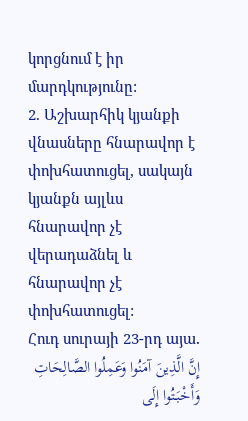կորցնում է իր մարդկությունը:
2. Աշխարհիկ կյանքի վնասները հնարավոր է փոխհատուցել, սակայն կյանքն այլևս հնարավոր չէ վերադաձնել և հնարավոր չէ փոխհատուցել:
Հուդ սուրայի 23-րդ այա․
إِنَّ الَّذِينَ آمَنُوا وَعَمِلُوا الصَّالِحَاتِ وَأَخْبَتُوا إِلَى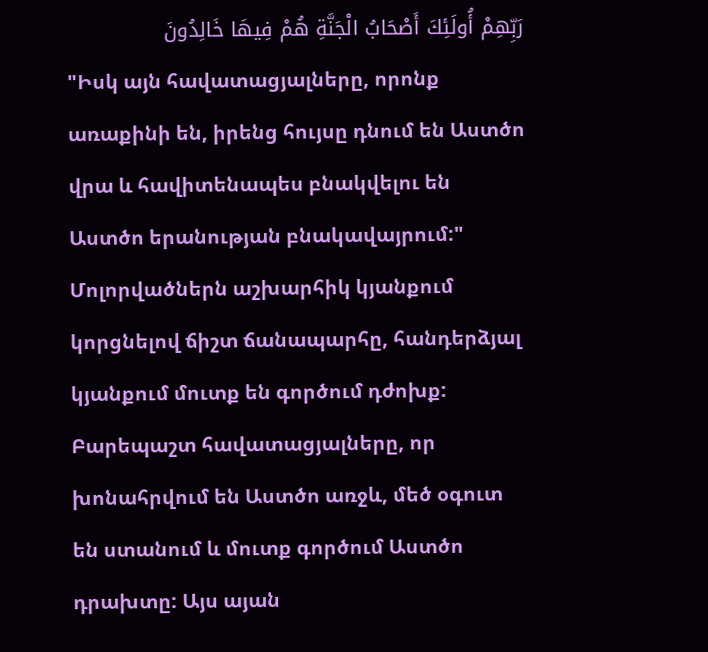رَبِّهِمْ أُولَئِكَ أَصْحَابُ الْجَنَّةِ هُمْ فِيهَا خَالِدُونَ
"Իսկ այն հավատացյալները, որոնք առաքինի են, իրենց հույսը դնում են Աստծո վրա և հավիտենապես բնակվելու են Աստծո երանության բնակավայրում:"
Մոլորվածներն աշխարհիկ կյանքում կորցնելով ճիշտ ճանապարհը, հանդերձյալ կյանքում մուտք են գործում դժոխք: Բարեպաշտ հավատացյալները, որ խոնահրվում են Աստծո առջև, մեծ օգուտ են ստանում և մուտք գործում Աստծո դրախտը: Այս այան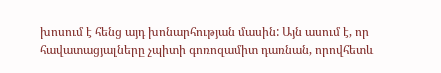խոսում է հենց այդ խոնարհության մասին: Այն ասում է, որ հավատացյալները չպիտի գոռոզամիտ դառնան, որովհետև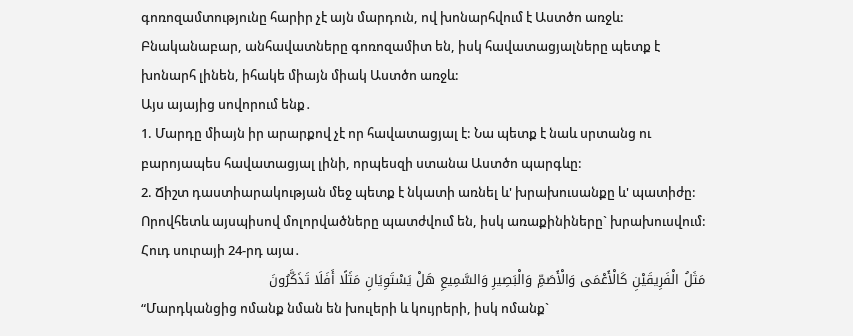գոռոզամտությունը հարիր չէ այն մարդուն, ով խոնարհվում է Աստծո առջև: Բնականաբար, անհավատները գոռոզամիտ են, իսկ հավատացյալները պետք է խոնարհ լինեն, իհակե միայն միակ Աստծո առջև:
Այս այայից սովորում ենք․
1. Մարդը միայն իր արարքով չէ որ հավատացյալ է: Նա պետք է նաև սրտանց ու բարոյապես հավատացյալ լինի, որպեսզի ստանա Աստծո պարգևը:
2. Ճիշտ դաստիարակության մեջ պետք է նկատի առնել և' խրախուսանքը և' պատիժը: Որովհետև այսպիսով մոլորվածները պատժվում են, իսկ առաքինիները` խրախուսվում:
Հուդ սուրայի 24-րդ այա․
مَثَلُ الْفَرِيقَيْنِ كَالْأَعْمَى وَالْأَصَمِّ وَالْبَصِيرِ وَالسَّمِيعِ هَلْ يَسْتَوِيَانِ مَثَلًا أَفَلَا تَذَكَّرُونَ
“Մարդկանցից ոմանք նման են խուլերի և կույրերի, իսկ ոմանք`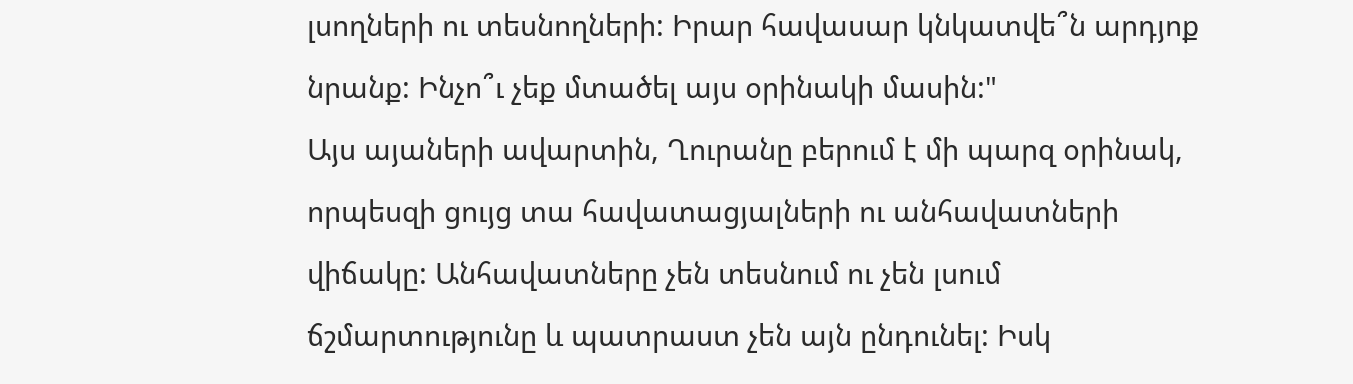լսողների ու տեսնողների: Իրար հավասար կնկատվե՞ն արդյոք նրանք: Ինչո՞ւ չեք մտածել այս օրինակի մասին:"
Այս այաների ավարտին, Ղուրանը բերում է մի պարզ օրինակ, որպեսզի ցույց տա հավատացյալների ու անհավատների վիճակը: Անհավատները չեն տեսնում ու չեն լսում ճշմարտությունը և պատրաստ չեն այն ընդունել: Իսկ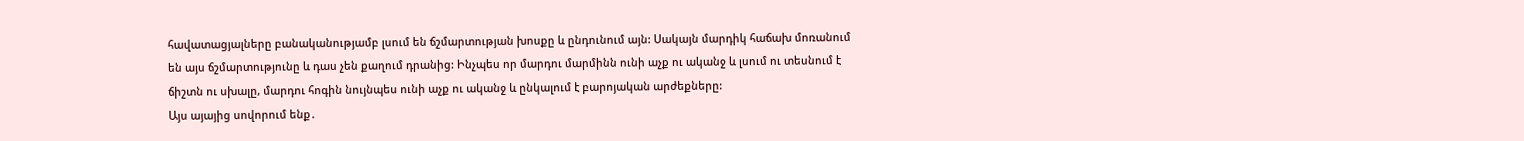հավատացյալները բանականությամբ լսում են ճշմարտության խոսքը և ընդունում այն: Սակայն մարդիկ հաճախ մոռանում են այս ճշմարտությունը և դաս չեն քաղում դրանից: Ինչպես որ մարդու մարմինն ունի աչք ու ականջ և լսում ու տեսնում է ճիշտն ու սխալը, մարդու հոգին նույնպես ունի աչք ու ականջ և ընկալում է բարոյական արժեքները:
Այս այայից սովորում ենք․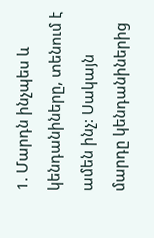1. Մարդն ինչպես և կենդանիները, տենում է ամեն ինչ: Սակայն մարդը կենդանիներից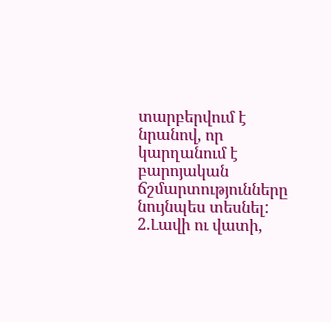տարբերվում է նրանով, որ կարղանում է բարոյական ճշմարտությունները նույնպես տեսնել:
2.Լավի ու վատի,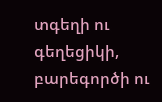տգեղի ու գեղեցիկի, բարեգործի ու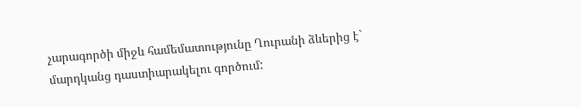չարագործի միջև համեմատությունը Ղուրանի ձևերից է` մարդկանց դաստիարակելու գործում: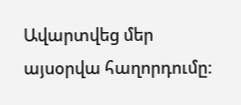Ավարտվեց մեր այսօրվա հաղորդումը: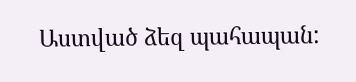Աստված ձեզ պահապան: